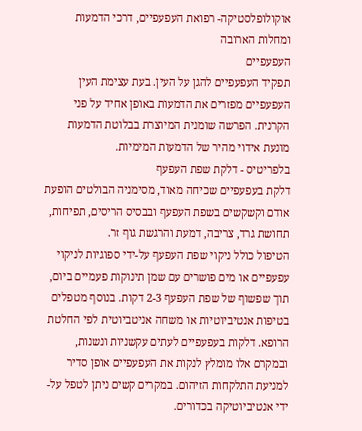אוקולופלסטיקה- רפואת העפעפיים, דרכי הדמעות ומחלות הארובה
העפעפיים
תפקיד העפעפיים להגן על העין. בעת עצימת העין העפעפיים מפזרים את הדמעות באופן אחיד על פני הקרנית. הפרשה שומנית המיוצרת בבלוטת הדמעות מונעת אידוי מהיר של הדמעות המימיות.
בלפריטיס - דלקת שפת העפעף
דלקת בעפעפיים שכיחה מאוד, מסימניה הבולטים הופעת אודם וקשקשים בשפת העפעף ובבסיס הריסים, תפיחות, תחושת גרד, צריבה, דמעת והרגשת גוף זר.
הטיפול כולל ניקוי שפת העפעף על-ידי ספוגיות לניקוי עפעפיים או מים פושרים עם שמן תינוקות פעמיים ביום, תוך שפשוף של שפת העפעף 2-3 דקות. בנוסף מטפלים בטיפות אנטיביוטיות או משחה אניטביוטית לפי החלטת הרופא. דלקות בעפעפיים לעתים עקשניות ונשנות, ובמקרם אלו מומלץ לנקות את העפעפיים אופן סדיר למניעת התלקחות הזיהום. במקרים קשים ניתן לטפל על-ידי אנטיביוטיקה בכדורים.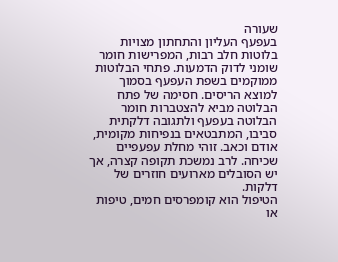שעורה
בעפעף העליון והתחתון מצויות בלוטות חלב רבות, המפרישות חומר שומני לדוק הדמעות. פתחי הבלוטות ממוקמים בשפת העפעף בסמוך למוצא הריסים. חסימה של פתח הבלוטה מביא להצטברות חומר הבלוטה בעפעף ולתגובה דלקתית סביבו, המתבטאים בנפיחות מקומית, אודם וכאב. זוהי מחלת עפעפיים שכיחה. לרב נמשכת תקופה קצרה, אך יש הסובלים מארועים חוזרים של דלקות.
הטיפול הוא קומפרסים חמים, טיפות או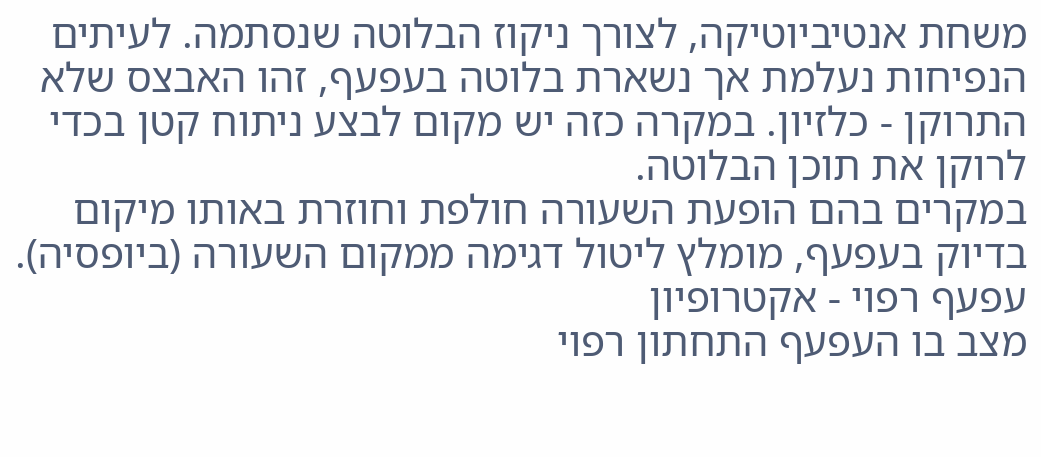משחת אנטיביוטיקה, לצורך ניקוז הבלוטה שנסתמה. לעיתים הנפיחות נעלמת אך נשארת בלוטה בעפעף, זהו האבצס שלא התרוקן - כלזיון. במקרה כזה יש מקום לבצע ניתוח קטן בכדי לרוקן את תוכן הבלוטה.
במקרים בהם הופעת השעורה חולפת וחוזרת באותו מיקום בדיוק בעפעף, מומלץ ליטול דגימה ממקום השעורה (ביופסיה).
עפעף רפוי - אקטרופיון
מצב בו העפעף התחתון רפוי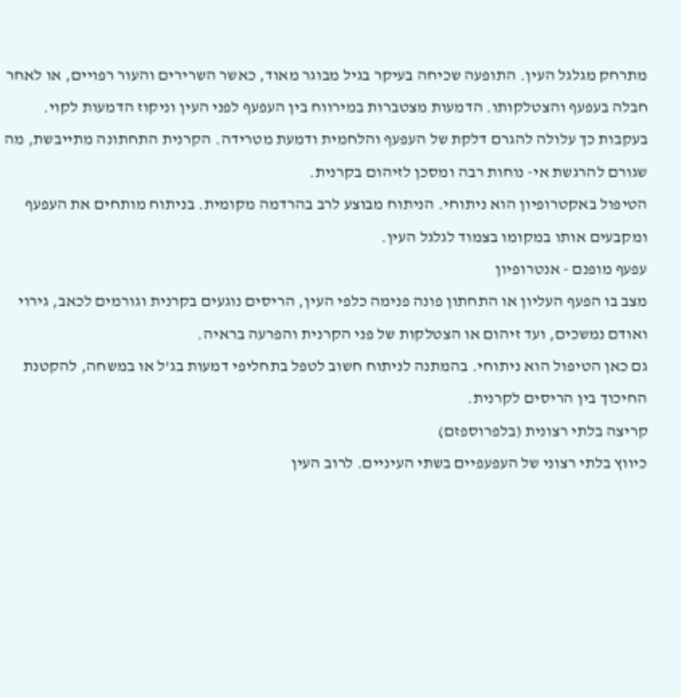מתרחק מגלגל העין. התופעה שכיחה בעיקר בגיל מבוגר מאוד, כאשר השרירים והעור רפויים, או לאחר חבלה בעפעף והצטלקותו. הדמעות מצטברות במירווח בין העפעף לפני העין וניקוז הדמעות לקוי. בעקבות כך עלולה להגרם דלקת של העפעף והלחמית ודמעת מטרידה. הקרנית התחתונה מתייבשת, מה שגורם להרגשת אי- נוחות רבה ומסכן לזיהום בקרנית.
הטיפול באקטרופיון הוא ניתוחי. הניתוח מבוצע לרב בהרדמה מקומית. בניתוח מותחים את העפעף ומקבעים אותו במקומו בצמוד לגלגל העין.
עפעף מופנם - אנטרופיון
מצב בו הפעף העליון או התחתון פונה פנימה כלפי העין, הריסים נוגעים בקרנית וגורמים לכאב, גירוי ואודם נמשכים, ועד זיהום או הצטלקות של פני הקרנית והפרעה בראיה.
גם כאן הטיפול הוא ניתוחי. בהמתנה לניתוח חשוב לטפל בתחליפי דמעות בג'ל או במשחה, להקטנת החיכוך בין הריסים לקרנית.
קריצה בלתי רצונית (בלפרוספזם)
כיווץ בלתי רצוני של העפעפיים בשתי העיניים. לרוב העין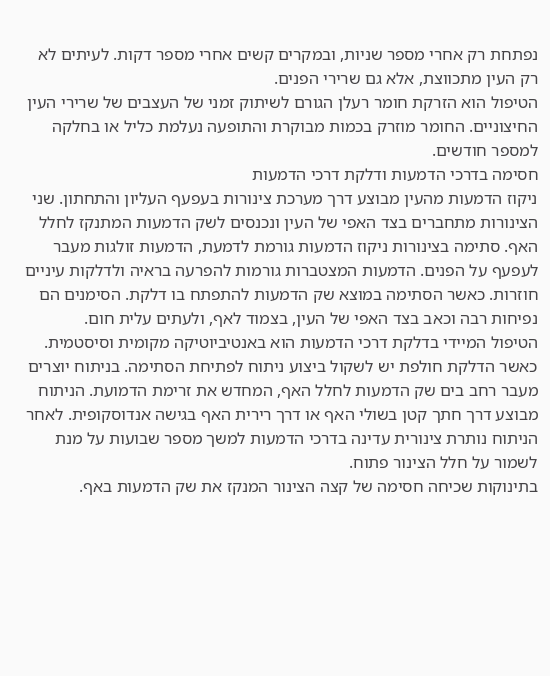נפתחת רק אחרי מספר שניות, ובמקרים קשים אחרי מספר דקות. לעיתים לא רק העין מתכווצת, אלא גם שרירי הפנים.
הטיפול הוא הזרקת חומר רעלן הגורם לשיתוק זמני של העצבים של שרירי העין החיצוניים. החומר מוזרק בכמות מבוקרת והתופעה נעלמת כליל או בחלקה למספר חודשים.
חסימה בדרכי הדמעות ודלקת דרכי הדמעות
ניקוז הדמעות מהעין מבוצע דרך מערכת צינורות בעפעף העליון והתחתון. שני הצינורות מתחברים בצד האפי של העין ונכנסים לשק הדמעות המתנקז לחלל האף. סתימה בצינורות ניקוז הדמעות גורמת לדמעת, הדמעות זולגות מעבר לעפעף על הפנים. הדמעות המצטברות גורמות להפרעה בראיה ולדלקות עיניים חוזרות. כאשר הסתימה במוצא שק הדמעות להתפתח בו דלקת. הסימנים הם נפיחות רבה וכאב בצד האפי של העין, בצמוד לאף, ולעתים עלית חום.
הטיפול המיידי בדלקת דרכי הדמעות הוא באנטיביוטיקה מקומית וסיסטמית. כאשר הדלקת חולפת יש לשקול ביצוע ניתוח לפתיחת הסתימה. בניתוח יוצרים מעבר רחב בים שק הדמעות לחלל האף, המחדש את זרימת הדמועת. הניתוח מבוצע דרך חתך קטן בשולי האף או דרך רירית האף בגישה אנדוסקופית. לאחר הניתוח נותרת צינורית עדינה בדרכי הדמעות למשך מספר שבועות על מנת לשמור על חלל הצינור פתוח.
בתינוקות שכיחה חסימה של קצה הצינור המנקז את שק הדמעות באף.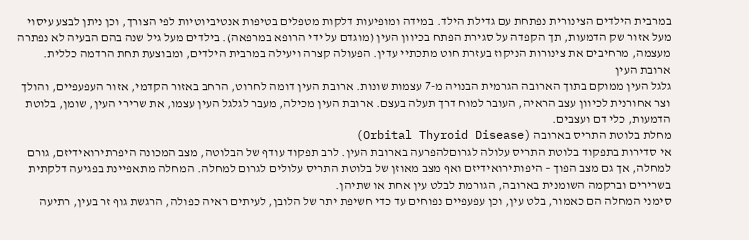במרבית הילדים הצינורית נפתחת עם גדילת הילד. במידה ומופיעות דלקות מטפלים בטיפות אנטיביוטיות לפי הצורך, וכן ניתן לבצע עיסוי מעל אזור שק הדמעות, תך הקפדה על סגירת הפתח בכיוון העין (מוגדם על ידי הרופא במרפאה). בילדים מעל גיל שנה בהם הבעיה לא נפתרה מעצמה, מרחיבים את צינורות הניקוז בעזרת חוט מתכתיי עדין. הפעולה קצרה ויעילה במרבית הילדים, ומבוצעת תחת הרדמה כללית.
ארובת העין
גלגל העין ממוקם בתוך הארובה הגרמית הבנויה מ-7 עצמות שונות. ארובת העין דומה לחרוט, הרחב באזור הקדמי, אזור העפעפיים, והולך וצר אחורנית לכיוון עצב הראיה, העובר למוח דרך תעלה בעצם. ארובת העין מכילה, מעבר לגלגל העין עצמו, את שרירי העין, שומן, בלוטת הדמעות, כלי דם ועצבים.
מחלת בלוטת התריס בארובה (Orbital Thyroid Disease)
אי סדירות בתפקוד בלוטת התריס עלולה לגרוםלהפרעה בארובת העין. לרב תפקוד עודף של הבלוטה, מצב המכונה היפרתירואידיזם, גורם למחלה, אך גם מצב הפוך – היפותירואידיזם ואף מצב מאוזן של בלוטת התריס עלולים לגרום למחלה. המחלה מתאפיינת בפגיעה דלקתית בשרירים וברקמה השומנית בארובה, הגורמת לבלט עין אחת או שתיהן.
סימני המחלה הם כאמור, בלט עין, וכן עפעפיים נפוחים עד כדי חשיפת יתר של הלובן, לעיתים ראיה כפולה, הרגשת גוף זר בעין, רתיעה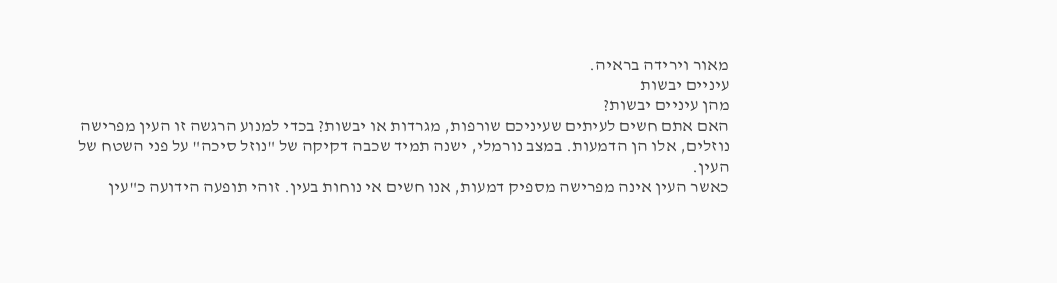מאור וירידה בראיה.
עיניים יבשות
מהן עיניים יבשות?
האם אתם חשים לעיתים שעיניכם שורפות, מגרדות או יבשות? בכדי למנוע הרגשה זו העין מפרישה נוזלים, אלו הן הדמעות. במצב נורמלי, ישנה תמיד שכבה דקיקה של "נוזל סיכה" על פני השטח של העין.
כאשר העין אינה מפרישה מספיק דמעות, אנו חשים אי נוחות בעין. זוהי תופעה הידועה כ"עין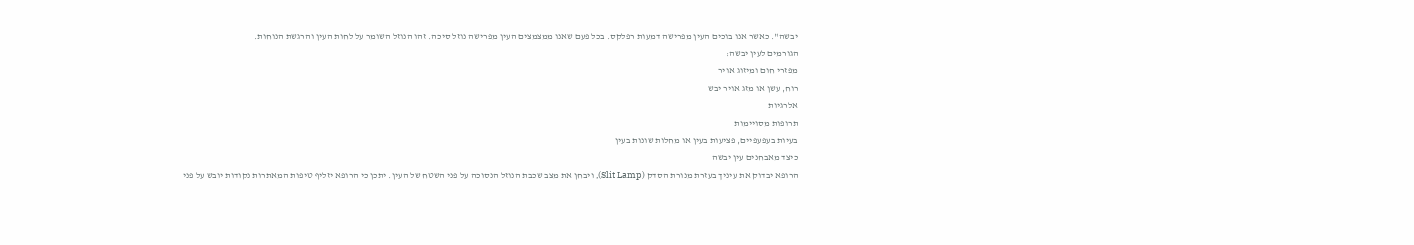יבשה". כאשר אנו בוכים העין מפרישה דמעות רפלקס. בכל פעם שאנו ממצמצים העין מפרישה נוזל סיכה. זהו הנוזל השומר על לחות העין והרגשת הנוחות.
הגורמים לעין יבשה:
מפזרי חום ומיזוג אויר
רוח, עשן או מזג אויר יבש
אלרגיות
תרופות מסויימות
בעיות בעפעפיים, פציעות בעין או מחלות שונות בעין
כיצד מאבחנים עין יבשה
הרופא יבדוק את עיניך בעזרת מנורת הסדק (Slit Lamp), ויבחן את מצב שכבת הנוזל הנסוכה על פני השטח של העין. יתכן כי הרופא יזליף טיפות המאתרות נקודות יובש על פני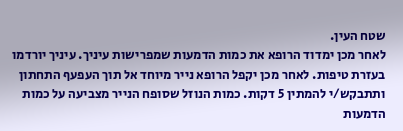שטח העין.
לאחר מכן ימדוד הרופא את כמות הדמעות שמפרישות עיניך. עיניך יורדמו בעזרת טיפות. לאחר מכן יקפל הרופא נייר מיוחד אל תוך העפעף התחתון ותתבקש/י להמתין 5 דקות. כמות הנוזל שסופח הנייר מצביעה על כמות הדמעות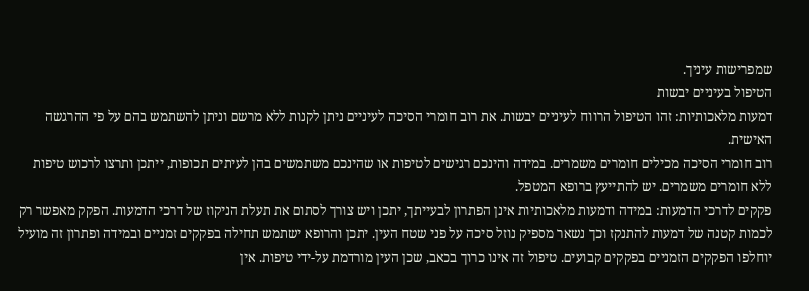שמפרישות עיניך.
הטיפול בעיניים יבשות
דמעות מלאכותיות: זהו הטיפול הרווח לעיניים יבשות. את רוב חומרי הסיכה לעיניים ניתן לקנות ללא מרשם וניתן להשתמש בהם על פי ההרגשה האישית.
רוב חומרי הסיכה מכילים חומרים משמרים. במידה והינכם רגישים לטיפות או שהינכם משתמשים בהן לעיתים תכופות, ייתכן ותרצו לרכוש טיפות ללא חומרים משמרים. יש להתייעץ ברופא המטפל.
פקקים לדרכי הדמעות: במידה ודמעות מלאכותיות אינן הפתרון לבעייתך, יתכן ויש צורך לסתום את תעלת הניקוז של דרכי הדמעות. הפקק מאפשר רק לכמות קטנה של דמעות להתנקז וכך נשאר מספיק נוזל סיכה על פני שטח העין. יתכן והרופא ישתמש תחילה בפקקים זמניים ובמידה ופתרון זה מועיל יוחלפו הפקקים הזמניים בפקקים קבועים. טיפול זה אינו כרוך בכאב, שכן העין מורדמת על-ידי טיפות. אין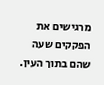מרגישים את הפקקים שעה שהם בתוך העין.